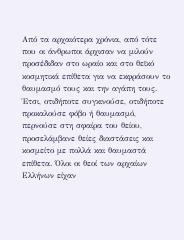Από τα αρχαιότερα χρόνια, από τότε που οι άνθρωποι άρχισαν να μιλούν προσέδιδαν στο ωραίο και στο θεϊκό κοσμητικά επίθετα για να εκφράσουν το θαυμασμό τους και την αγάπη τους. Έτσι, οτιδήποτε συγκινούσε, οτιδήποτε προκαλούσε φόβο ή θαυμασμό, περνούσε στη σφαίρα του θείου, προσελάμβανε θείες διαστάσεις και κοσμείτο με πολλά και θαυμαστά επίθετα. Όλοι οι θεοί των αρχαίων Ελλήνων είχαν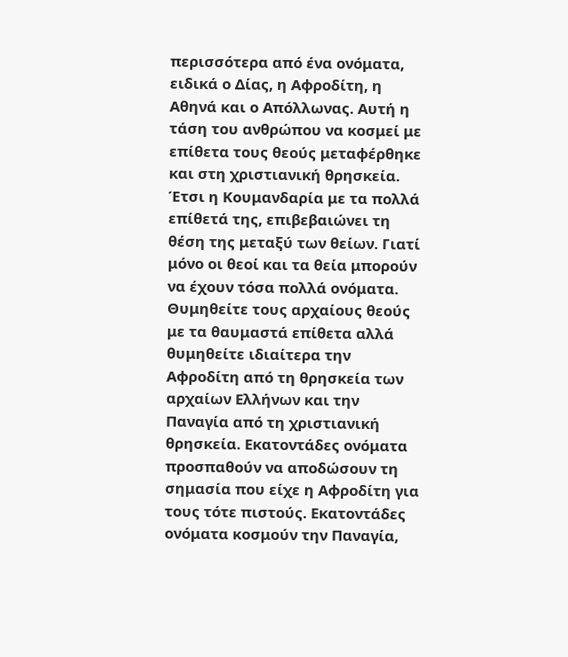περισσότερα από ένα ονόματα, ειδικά ο Δίας, η Αφροδίτη, η Αθηνά και ο Απόλλωνας. Αυτή η τάση του ανθρώπου να κοσμεί με επίθετα τους θεούς μεταφέρθηκε και στη χριστιανική θρησκεία.
Έτσι η Κουμανδαρία με τα πολλά επίθετά της, επιβεβαιώνει τη θέση της μεταξύ των θείων. Γιατί μόνο οι θεοί και τα θεία μπορούν να έχουν τόσα πολλά ονόματα. Θυμηθείτε τους αρχαίους θεούς με τα θαυμαστά επίθετα αλλά θυμηθείτε ιδιαίτερα την Αφροδίτη από τη θρησκεία των αρχαίων Ελλήνων και την Παναγία από τη χριστιανική θρησκεία. Εκατοντάδες ονόματα προσπαθούν να αποδώσουν τη σημασία που είχε η Αφροδίτη για τους τότε πιστούς. Εκατοντάδες ονόματα κοσμούν την Παναγία,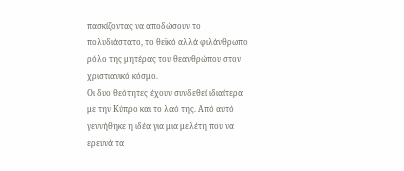πασκίζοντας να αποδώσουν το πολυδιάστατο, το θεϊκό αλλά φιλάνθρωπο ρόλο της μητέρας του θεανθρώπου στον χριστιανικό κόσμο.
Οι δυο θεότητες έχουν συνδεθεί ιδιαίτερα με την Κύπρο και το λαό της. Από αυτό γεννήθηκε η ιδέα για μια μελέτη που να ερευνά τα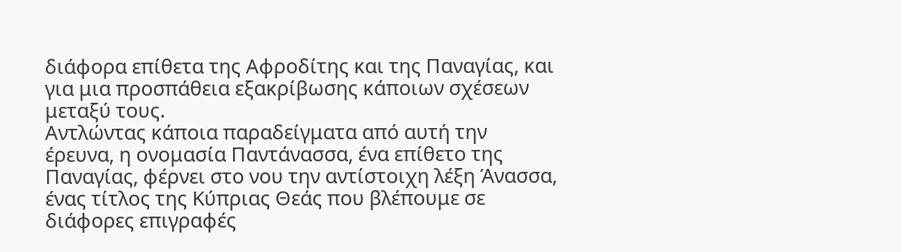διάφορα επίθετα της Αφροδίτης και της Παναγίας, και για μια προσπάθεια εξακρίβωσης κάποιων σχέσεων μεταξύ τους.
Αντλώντας κάποια παραδείγματα από αυτή την έρευνα, η ονομασία Παντάνασσα, ένα επίθετο της Παναγίας, φέρνει στο νου την αντίστοιχη λέξη Άνασσα, ένας τίτλος της Κύπριας Θεάς που βλέπουμε σε διάφορες επιγραφές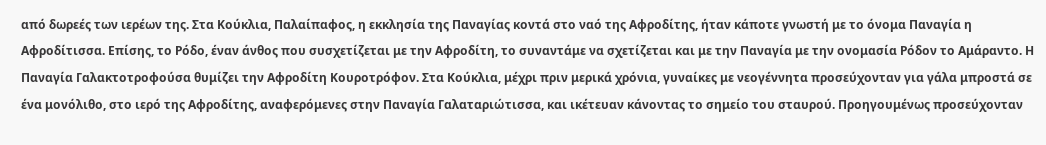από δωρεές των ιερέων της. Στα Κούκλια, Παλαίπαφος, η εκκλησία της Παναγίας κοντά στο ναό της Αφροδίτης, ήταν κάποτε γνωστή με το όνομα Παναγία η Αφροδίτισσα. Επίσης, το Ρόδο, έναν άνθος που συσχετίζεται με την Αφροδίτη, το συναντάμε να σχετίζεται και με την Παναγία με την ονομασία Ρόδον το Αμάραντο. Η Παναγία Γαλακτοτροφούσα θυμίζει την Αφροδίτη Κουροτρόφον. Στα Κούκλια, μέχρι πριν μερικά χρόνια, γυναίκες με νεογέννητα προσεύχονταν για γάλα μπροστά σε ένα μονόλιθο, στο ιερό της Αφροδίτης, αναφερόμενες στην Παναγία Γαλαταριώτισσα, και ικέτευαν κάνοντας το σημείο του σταυρού. Προηγουμένως προσεύχονταν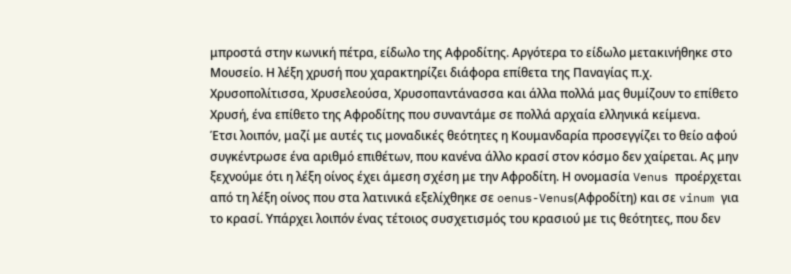μπροστά στην κωνική πέτρα, είδωλο της Αφροδίτης. Αργότερα το είδωλο μετακινήθηκε στο Μουσείο. Η λέξη χρυσή που χαρακτηρίζει διάφορα επίθετα της Παναγίας π.χ. Χρυσοπολίτισσα, Χρυσελεούσα, Χρυσοπαντάνασσα και άλλα πολλά μας θυμίζουν το επίθετο Χρυσή, ένα επίθετο της Αφροδίτης που συναντάμε σε πολλά αρχαία ελληνικά κείμενα.
Έτσι λοιπόν, μαζί με αυτές τις μοναδικές θεότητες η Κουμανδαρία προσεγγίζει το θείο αφού συγκέντρωσε ένα αριθμό επιθέτων, που κανένα άλλο κρασί στον κόσμο δεν χαίρεται. Ας μην ξεχνούμε ότι η λέξη οίνος έχει άμεση σχέση με την Αφροδίτη. Η ονομασία Venus προέρχεται από τη λέξη οίνος που στα λατινικά εξελίχθηκε σε oenus-Venus(Αφροδίτη) και σε vinum για το κρασί. Υπάρχει λοιπόν ένας τέτοιος συσχετισμός του κρασιού με τις θεότητες, που δεν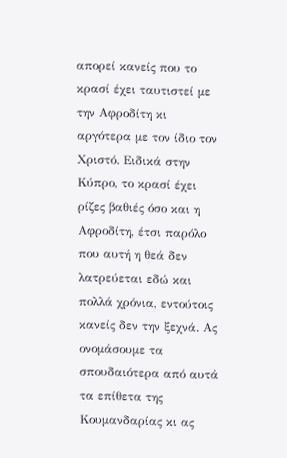απορεί κανείς που το κρασί έχει ταυτιστεί με την Αφροδίτη κι αργότερα με τον ίδιο τον Χριστό. Ειδικά στην Κύπρο, το κρασί έχει ρίζες βαθιές όσο και η Αφροδίτη, έτσι παρόλο που αυτή η θεά δεν λατρεύεται εδώ και πολλά χρόνια, εντούτοις κανείς δεν την ξεχνά. Ας ονομάσουμε τα σπουδαιότερα από αυτά τα επίθετα της Κουμανδαρίας κι ας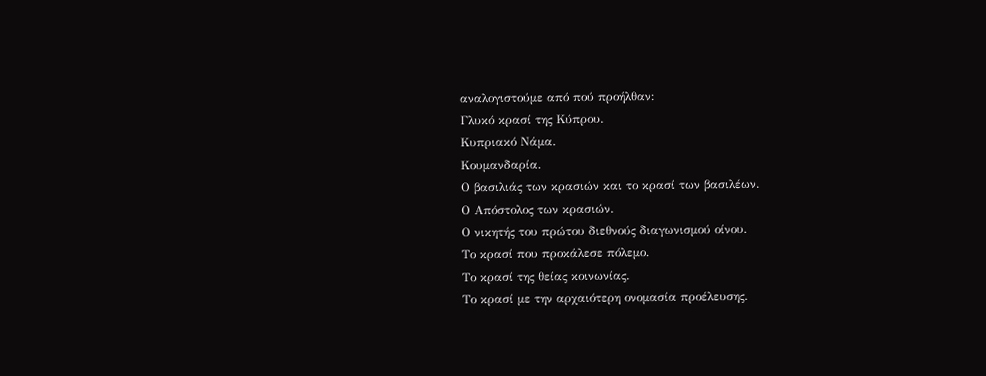αναλογιστούμε από πού προήλθαν:
Γλυκό κρασί της Κύπρου.
Κυπριακό Νάμα.
Κουμανδαρία.
Ο βασιλιάς των κρασιών και το κρασί των βασιλέων.
Ο Απόστολος των κρασιών.
Ο νικητής του πρώτου διεθνούς διαγωνισμού οίνου.
Το κρασί που προκάλεσε πόλεμο.
Το κρασί της θείας κοινωνίας.
Το κρασί με την αρχαιότερη ονομασία προέλευσης.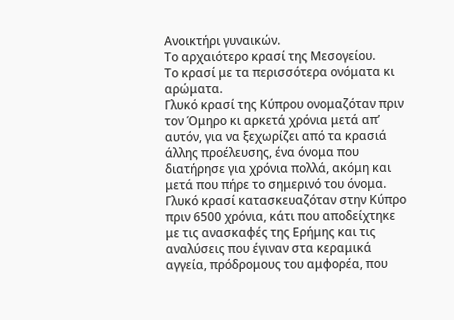Ανοικτήρι γυναικών.
Το αρχαιότερο κρασί της Μεσογείου.
Το κρασί με τα περισσότερα ονόματα κι αρώματα.
Γλυκό κρασί της Κύπρου ονομαζόταν πριν τον Όμηρο κι αρκετά χρόνια μετά απ’ αυτόν, για να ξεχωρίζει από τα κρασιά άλλης προέλευσης, ένα όνομα που διατήρησε για χρόνια πολλά, ακόμη και μετά που πήρε το σημερινό του όνομα. Γλυκό κρασί κατασκευαζόταν στην Κύπρο πριν 6500 χρόνια, κάτι που αποδείχτηκε με τις ανασκαφές της Ερήμης και τις αναλύσεις που έγιναν στα κεραμικά αγγεία, πρόδρομους του αμφορέα, που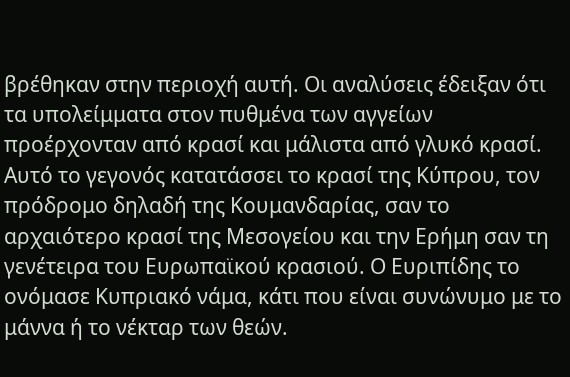βρέθηκαν στην περιοχή αυτή. Οι αναλύσεις έδειξαν ότι τα υπολείμματα στον πυθμένα των αγγείων προέρχονταν από κρασί και μάλιστα από γλυκό κρασί. Αυτό το γεγονός κατατάσσει το κρασί της Κύπρου, τον πρόδρομο δηλαδή της Κουμανδαρίας, σαν το αρχαιότερο κρασί της Μεσογείου και την Ερήμη σαν τη γενέτειρα του Ευρωπαϊκού κρασιού. Ο Ευριπίδης το ονόμασε Κυπριακό νάμα, κάτι που είναι συνώνυμο με το μάννα ή το νέκταρ των θεών.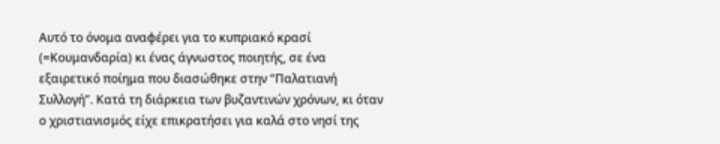Αυτό το όνομα αναφέρει για το κυπριακό κρασί (=Κουμανδαρία) κι ένας άγνωστος ποιητής, σε ένα εξαιρετικό ποίημα που διασώθηκε στην “Παλατιανή Συλλογή”. Κατά τη διάρκεια των βυζαντινών χρόνων, κι όταν ο χριστιανισμός είχε επικρατήσει για καλά στο νησί της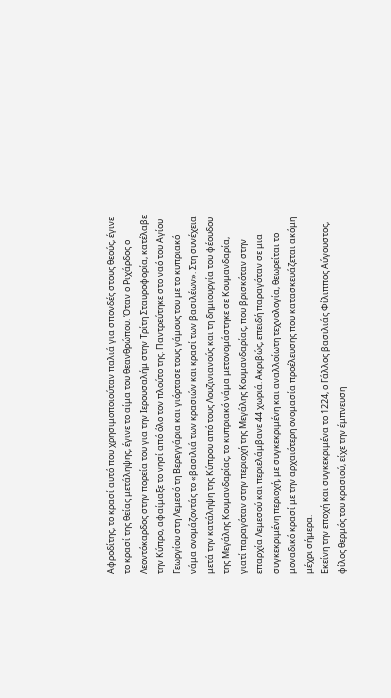Αφροδίτης, το κρασί αυτό που χρησιμοποιούταν παλιά για σπονδές στους θεούς, έγινε το κρασί της θείας μετάληψης, έγινε το αίμα του θεανθρώπου. Όταν ο Ριχάρδος ο Λεοντόκαρδος στην πορεία του για την Ιερουσαλήμ στην Τρίτη Σταυροφορία, κατέλαβε την Κύπρο, αφαίμαξε το νησί από όλο τον πλούτο της. Παντρεύτηκε στο ναό του Αγίου Γεωργίου στη Λεμεσό τη Βερεγγάρια και γιόρτασε τους γάμους του με το κυπριακό νάμα ονομάζοντάς το «βασιλιά των κρασιών και κρασί των βασιλέων». Στη συνέχεια μετά την κατάληψη της Κύπρου από τους Λουζινιανούς και τη δημιουργία του φέουδου της Μεγάλης Κουμανδαρίας, το κυπριακό νάμα μετονομάστηκε σε Κουμανδαρία, γιατί παραγόταν στην περιοχή της Μεγάλης Κουμανδαρίας, που βρισκόταν στην επαρχία Λεμεσού και περιελάμβανε 44 χωριά. Ακριβώς, επειδή παραγόταν σε μια συγκεκριμένη περιοχή, με συγκεκριμένη και αναλλοίωτη τεχνολογία, θεωρείται το μοναδικό κρασί με την αρχαιότερη ονομασία προέλευσης που κατασκευάζεται ακόμη μέχρι σήμερα.
Εκείνη την εποχή και συγκεκριμένα το 1224, ο Γάλλος βασιλιάς Φίλιππος Αύγουστος, φίλος θερμός του κρασιού, είχε την έμπνευση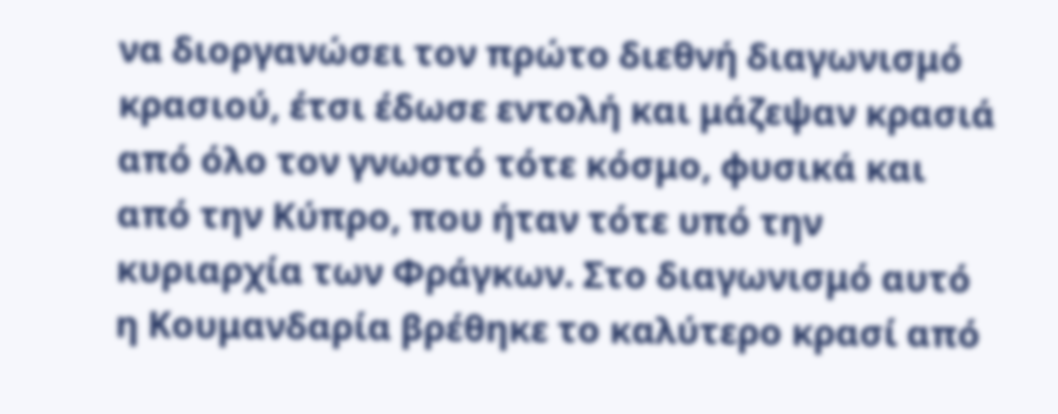να διοργανώσει τον πρώτο διεθνή διαγωνισμό κρασιού, έτσι έδωσε εντολή και μάζεψαν κρασιά από όλο τον γνωστό τότε κόσμο, φυσικά και από την Κύπρο, που ήταν τότε υπό την κυριαρχία των Φράγκων. Στο διαγωνισμό αυτό η Κουμανδαρία βρέθηκε το καλύτερο κρασί από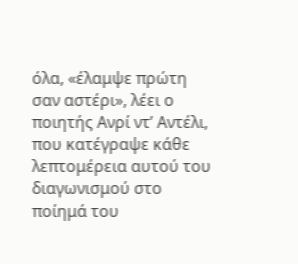όλα, «έλαμψε πρώτη σαν αστέρι», λέει ο ποιητής Ανρί ντ’ Αντέλι, που κατέγραψε κάθε λεπτομέρεια αυτού του διαγωνισμού στο ποίημά του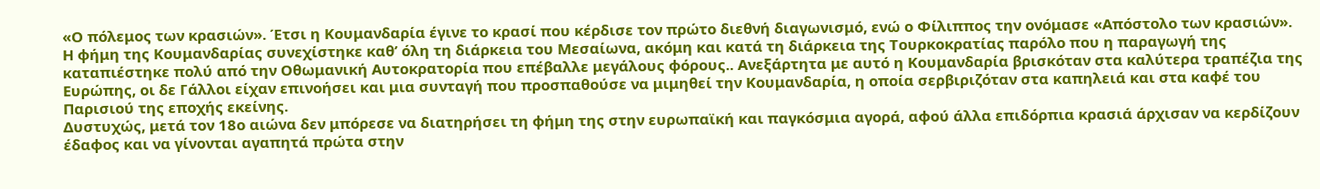«Ο πόλεμος των κρασιών». Έτσι η Κουμανδαρία έγινε το κρασί που κέρδισε τον πρώτο διεθνή διαγωνισμό, ενώ ο Φίλιππος την ονόμασε «Απόστολο των κρασιών».
Η φήμη της Κουμανδαρίας συνεχίστηκε καθ’ όλη τη διάρκεια του Μεσαίωνα, ακόμη και κατά τη διάρκεια της Τουρκοκρατίας παρόλο που η παραγωγή της καταπιέστηκε πολύ από την Οθωμανική Αυτοκρατορία που επέβαλλε μεγάλους φόρους.. Ανεξάρτητα με αυτό η Κουμανδαρία βρισκόταν στα καλύτερα τραπέζια της Ευρώπης, οι δε Γάλλοι είχαν επινοήσει και μια συνταγή που προσπαθούσε να μιμηθεί την Κουμανδαρία, η οποία σερβιριζόταν στα καπηλειά και στα καφέ του Παρισιού της εποχής εκείνης.
Δυστυχώς, μετά τον 18ο αιώνα δεν μπόρεσε να διατηρήσει τη φήμη της στην ευρωπαϊκή και παγκόσμια αγορά, αφού άλλα επιδόρπια κρασιά άρχισαν να κερδίζουν έδαφος και να γίνονται αγαπητά πρώτα στην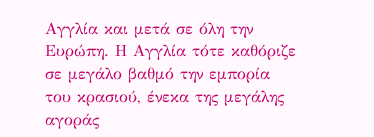Αγγλία και μετά σε όλη την Ευρώπη. Η Αγγλία τότε καθόριζε σε μεγάλο βαθμό την εμπορία του κρασιού, ένεκα της μεγάλης αγοράς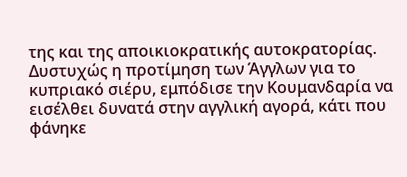της και της αποικιοκρατικής αυτοκρατορίας. Δυστυχώς η προτίμηση των Άγγλων για το κυπριακό σιέρυ, εμπόδισε την Κουμανδαρία να εισέλθει δυνατά στην αγγλική αγορά, κάτι που φάνηκε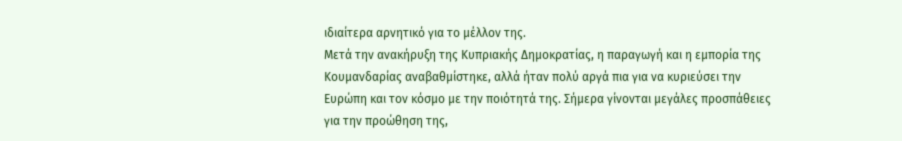ιδιαίτερα αρνητικό για το μέλλον της.
Μετά την ανακήρυξη της Κυπριακής Δημοκρατίας, η παραγωγή και η εμπορία της Κουμανδαρίας αναβαθμίστηκε, αλλά ήταν πολύ αργά πια για να κυριεύσει την Ευρώπη και τον κόσμο με την ποιότητά της. Σήμερα γίνονται μεγάλες προσπάθειες για την προώθηση της,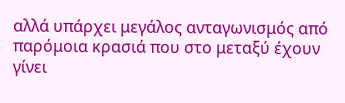αλλά υπάρχει μεγάλος ανταγωνισμός από παρόμοια κρασιά που στο μεταξύ έχουν γίνει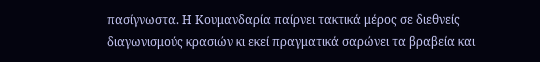πασίγνωστα. Η Κουμανδαρία παίρνει τακτικά μέρος σε διεθνείς διαγωνισμούς κρασιών κι εκεί πραγματικά σαρώνει τα βραβεία και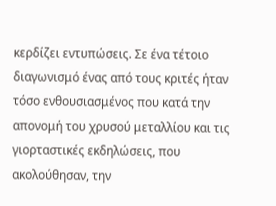κερδίζει εντυπώσεις. Σε ένα τέτοιο διαγωνισμό ένας από τους κριτές ήταν τόσο ενθουσιασμένος που κατά την απονομή του χρυσού μεταλλίου και τις γιορταστικές εκδηλώσεις, που ακολούθησαν, την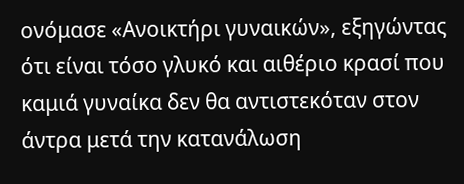ονόμασε «Ανοικτήρι γυναικών», εξηγώντας ότι είναι τόσο γλυκό και αιθέριο κρασί που καμιά γυναίκα δεν θα αντιστεκόταν στον άντρα μετά την κατανάλωση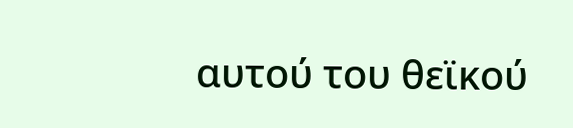αυτού του θεϊκού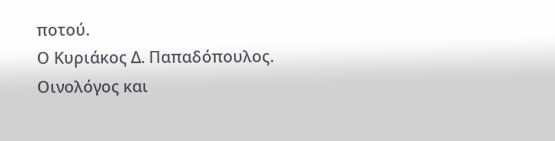ποτού.
Ο Κυριάκος Δ. Παπαδόπουλος.
Oινολόγος και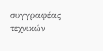συγγραφέας τεχνικών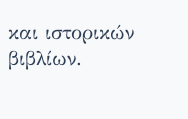και ιστορικών βιβλίων.